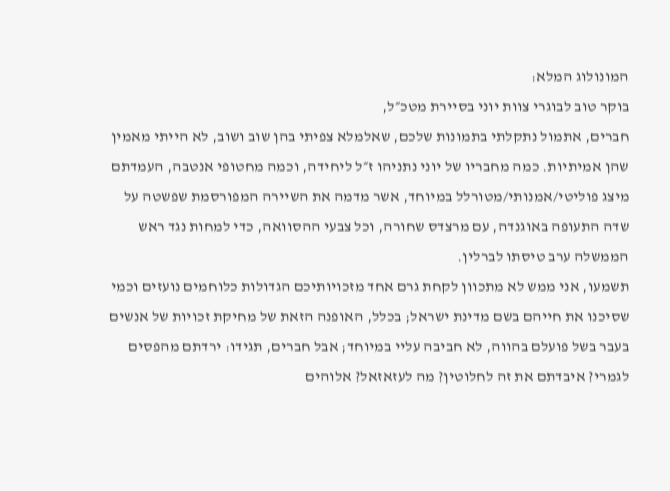המונולוג המלא:
בוקר טוב לבוגרי צוות יוני בסיירת מטכ״ל,
חברים, אתמול נתקלתי בתמונות שלכם, שאלמלא צפיתי בהן שוב ושוב, לא הייתי מאמין שהן אמיתיות. כמה מחבריו של יוני נתניהו ז״ל ליחידה, וכמה מחטופי אנטבה, העמדתם מיצג פוליטי/אמנותי/מטורלל במיוחד, אשר מדמה את השיירה המפורסמת שפשטה על שדה התעופה באוגנדה, עם מרצדס שחורה, וכל צבעי ההסוואה, כדי למחות נגד ראש הממשלה ערב טיסתו לברלין.
תשמעו, אני ממש לא מתכוון לקחת גרם אחד מזכויותיכם הגדולות כלוחמים נועזים וכמי שסיכנו את חייהם בשם מדינת ישראל; בכלל, האופנה הזאת של מחיקת זכויות של אנשים בעבר בשל פועלם בהווה, לא חביבה עליי במיוחד; אבל חברים, תגידו: ירדתם מהפסים לגמרי? איבדתם את זה לחלוטין? מה לעזאזאל? אלוהים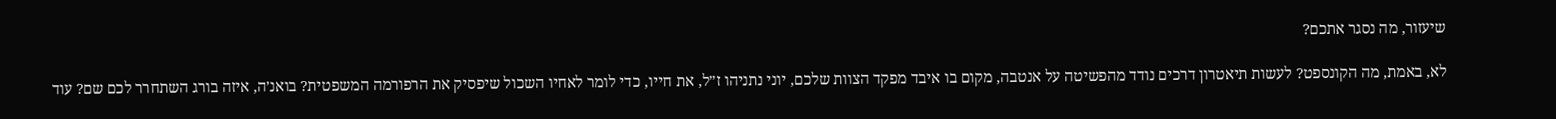שיעזור, מה נסגר אתכם?

לא, באמת, מה הקונספט? לעשות תיאטרון דרכים נודד מהפשיטה על אנטבה, מקום בו איבד מפקד הצוות שלכם, יוני נתניהו ז״ל, את חייו, כדי לומר לאחיו השכול שיפסיק את הרפורמה המשפטית? בואנ׳ה, איזה בורג השתחרר לכם שם? עוד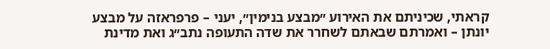קראתי, שכיניתם את האירוע ״מבצע בנימין״, יעני – פרפראזה על מבצע יונתן – ואמרתם שבאתם לשחרר את שדה התעופה נתב״ג ואת מדינת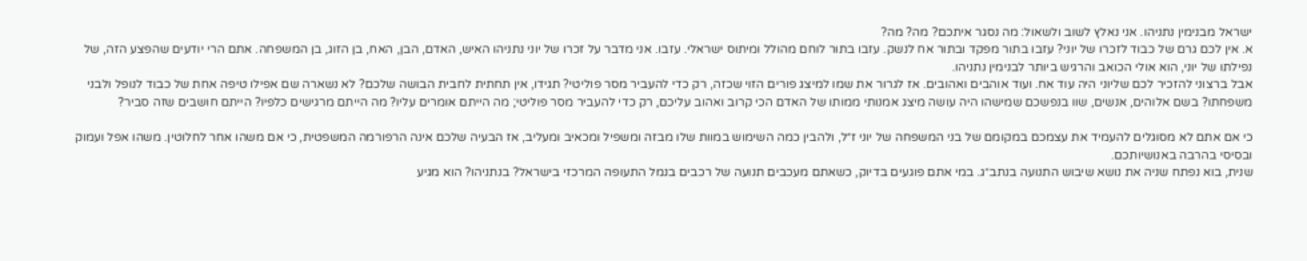ישראל מבנימין נתניהו. אני נאלץ לשוב ולשאול: מה נסגר איתכם? מה? מה?
א. אין לכם גרם של כבוד לזכרו של יוני? עזבו בתור מפקד ובתור אח לנשק. עזבו בתור לוחם מהולל ומיתוס ישראלי. עזבו. אני מדבר על זכרו של יוני נתניהו האיש, האדם, הבן, האח, בן הזוג, בן המשפחה. אתם הרי יודעים שהפצע הזה, של נפילתו של יוני, הוא אולי הכואב והרגיש ביותר לבנימין נתניהו.
אבל ברצוני להזכיר לכם שליוני היה עוד אח. ועוד אוהבים ואהובים. אז לגרור את שמו למיצג פורים הזוי שכזה, רק כדי להעביר מסר פוליטי? תגידו, אין תחתית לחבית הבושה שלכם? לא נשארה שם אפילו טיפה אחת של כבוד לנופל ולבני משפחתו? בשם אלוהים, אנשים, שוו בנפשכם שמישהו היה עושה מיצג אמנותי ממותו של האדם הכי קרוב ואהוב עליכם, רק כדי להעביר מסר פוליטי; מה הייתם אומרים עליו? מה הייתם מרגישים כלפיו? הייתם חושבים שזה סביר?

כי אם אתם לא מסוגלים להעמיד את עצמכם במקומם של בני המשפחה של יוני ז״ל, ולהבין כמה השימוש במוות שלו מבזה ומשפיל ומכאיב ומעליב, אז הבעיה שלכם אינה הרפורמה המשפטית, כי אם משהו אחר לחלוטין. משהו אפל ועמוק ובסיסי בהרבה באנושיותכם.
שנית, בוא נפתח שניה את נושא שיבוש התנועה בנתב״ג. במי אתם פוגעים בדיוק, כשאתם מעכבים תנועה של רכבים בנמל התעופה המרכזי בישראל? בנתניהו? הוא מגיע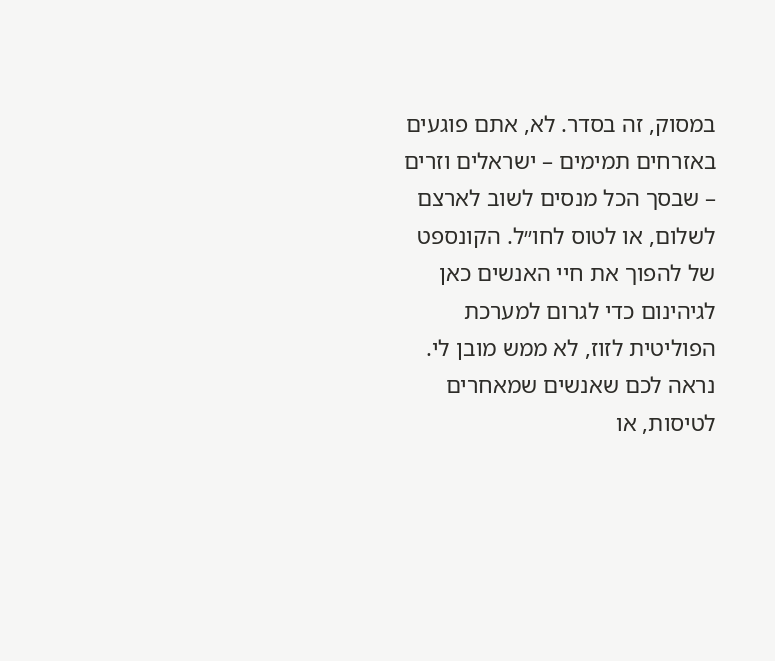במסוק, זה בסדר. לא, אתם פוגעים באזרחים תמימים – ישראלים וזרים – שבסך הכל מנסים לשוב לארצם לשלום, או לטוס לחו״ל. הקונספט של להפוך את חיי האנשים כאן לגיהינום כדי לגרום למערכת הפוליטית לזוז, לא ממש מובן לי.
נראה לכם שאנשים שמאחרים לטיסות, או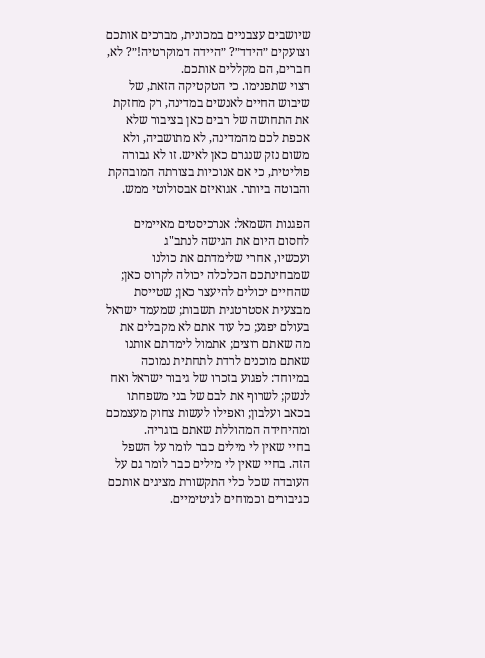שיושבים עצבניים במכונית, מברכים אותכם וצועקים ״הידד״? ״היידה דמוקרטיה!״? לא, חברים, הם מקללים אותכם.
רצוי שתפנימו. כי הטקטיקה הזאת, של שיבוש החיים לאנשים במדינה, רק מחזקת את התחושה של רבים כאן בציבור שלא אכפת לכם מהמדינה, לא מתושביה, ולא משום נזק שנגרם כאן לאיש. זו לא גבורה פוליטית, כי אם אנוכיות בצורתה המובהקת והבוטה ביותר. אגואיזם אבסולוטי ממש.

הפגנות השמאל: אנרכיסטים מאיימים לחסום היום את הגישה לנתב"ג
ועכשיו, אחרי שלימדתם את כולנו שמבחינתכם הכלכלה יכולה לקרוס כאן; שהחיים יכולים להיעצר כאן; שטייסת מבצעית אסטרטגית תשבות; שמעמד ישראל בעולם יפגע; כל עוד אתם לא מקבלים את מה שאתם רוצים; אתמול לימדתם אותנו שאתם מוכנים לרדת לתחתית נמוכה במיוחד: לפגוע בזכרו של גיבור ישראל ואח לנשק; לשרוף את לבם של בני משפחתו בכאב ועלבון; ואפילו לעשות צחוק מעצמכם ומהיחידה המהוללת שאתם בוגריה.
בחיי שאין לי מילים כבר לומר על השפל הזה. בחיי שאין לי מילים כבר לומר גם על העובדה שכל כלי התקשורת מציגים אותכם כגיבורים וכמוחים לגיטימיים.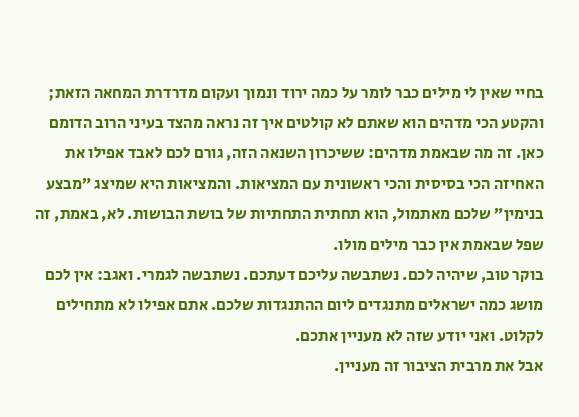בחיי שאין לי מילים כבר לומר על כמה ירוד ונמוך ועקום מדרדרת המחאה הזאת; והקטע הכי מדהים הוא שאתם לא קולטים איך זה נראה מהצד בעיני הרוב הדומם כאן. זה מה שבאמת מדהים: ששיכרון השנאה הזה, גורם לכם לאבד אפילו את האחיזה הכי בסיסית והכי ראשונית עם המציאות. והמציאות היא שמיצג ״מבצע בנימין״ שלכם מאתמול, הוא תחתית התחתיות של בושת הבושות. לא, באמת, זה שפל שבאמת אין כבר מילים מולו.
בוקר טוב, שיהיה לכם. נשתבשה עליכם דעתכם. נשתבשה לגמרי. ואגב: אין לכם מושג כמה ישראלים מתנגדים ליום ההתנגדות שלכם. אתם אפילו לא מתחילים לקלוט. ואני יודע שזה לא מעניין אתכם.
אבל את מרבית הציבור זה מעניין.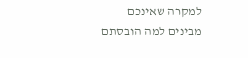למקרה שאינכם מבינים למה הובסתם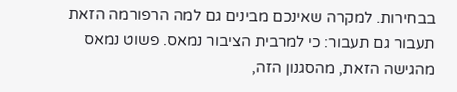בבחירות. למקרה שאינכם מבינים גם למה הרפורמה הזאת תעבור גם תעבור: כי למרבית הציבור נמאס. פשוט נמאס מהגישה הזאת, מהסגנון הזה,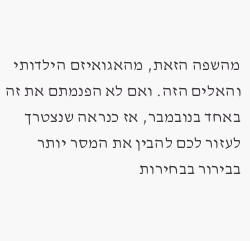מהשפה הזאת, מהאגואיזם הילדותי והאלים הזה. ואם לא הפנמתם את זה באחד בנובמבר, אז כנראה שנצטרך לעזור לכם להבין את המסר יותר בבירור בבחירות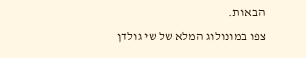הבאות.
צפו במונולוג המלא של שי גולדן